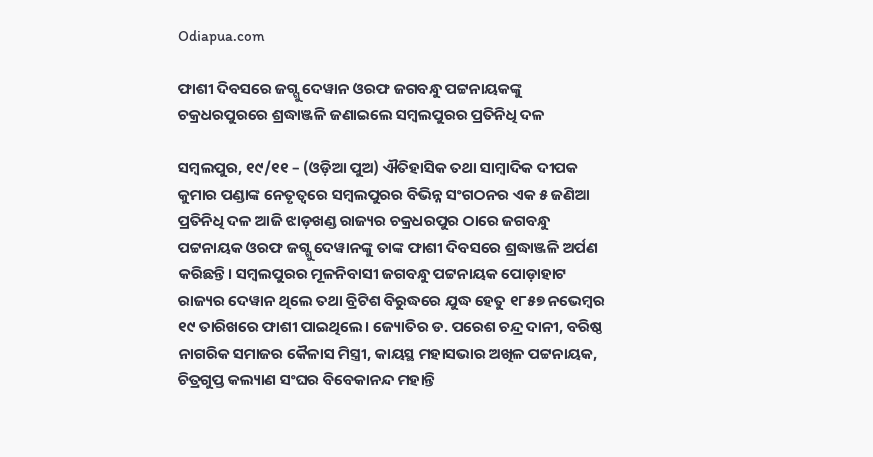Odiapua.com

ଫାଶୀ ଦିବସରେ ଜଗ୍ଗୁ ଦେୱାନ ଓରଫ ଜଗବନ୍ଧୁ ପଟ୍ଟନାୟକଙ୍କୁ ଚକ୍ରଧରପୁରରେ ଶ୍ରଦ୍ଧାଞ୍ଜଳି ଜଣାଇଲେ ସମ୍ବଲପୁରର ପ୍ରତିନିଧି ଦଳ

ସମ୍ବଲପୁର, ୧୯/୧୧ – (ଓଡ଼ିଆ ପୁଅ) ଐତିହାସିକ ତଥା ସାମ୍ବାଦିକ ଦୀପକ କୁମାର ପଣ୍ଡାଙ୍କ ନେତୃତ୍ୱରେ ସମ୍ବଲପୁରର ବିଭିନ୍ନ ସଂଗଠନର ଏକ ୫ ଜଣିଆ ପ୍ରତିନିଧି ଦଳ ଆଜି ଝାଡ଼ଖଣ୍ଡ ରାଜ୍ୟର ଚକ୍ରଧରପୁର ଠାରେ ଜଗବନ୍ଧୁ ପଟ୍ଟନାୟକ ଓରଫ ଜଗ୍ଗୁ ଦେୱାନଙ୍କୁ ତାଙ୍କ ଫାଶୀ ଦିବସରେ ଶ୍ରଦ୍ଧାଞ୍ଜଳି ଅର୍ପଣ କରିଛନ୍ତି। ସମ୍ବଲପୁରର ମୂଳନିବାସୀ ଜଗବନ୍ଧୁ ପଟ୍ଟନାୟକ ପୋଡ଼ାହାଟ ରାଜ୍ୟର ଦେୱାନ ଥିଲେ ତଥା ବ୍ରିଟିଶ ବିରୁଦ୍ଧରେ ଯୁଦ୍ଧ ହେତୁ ୧୮୫୭ ନଭେମ୍ବର ୧୯ ତାରିଖରେ ଫାଶୀ ପାଇଥିଲେ। ଜ୍ୟୋତିର ଡ. ପରେଶ ଚନ୍ଦ୍ର ଦାନୀ, ବରିଷ୍ଠ ନାଗରିକ ସମାଜର କୈଳାସ ମିସ୍ତ୍ରୀ, କାୟସ୍ଥ ମହାସଭାର ଅଖିଳ ପଟ୍ଟନାୟକ, ଚିତ୍ରଗୁପ୍ତ କଲ୍ୟାଣ ସଂଘର ବିବେକାନନ୍ଦ ମହାନ୍ତି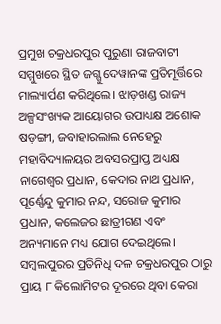ପ୍ରମୁଖ ଚକ୍ରଧରପୁର ପୁରୁଣା ରାଜବାଟୀ ସମ୍ମୁଖରେ ସ୍ଥିତ ଜଗ୍ଗୁ ଦେୱାନଙ୍କ ପ୍ରତିମୂର୍ତ୍ତିରେ ମାଲ୍ୟାର୍ପଣ କରିଥିଲେ। ଝାଡ଼ଖଣ୍ଡ ରାଜ୍ୟ ଅଳ୍ପସଂଖ୍ୟକ ଆୟୋଗର ଉପାଧ୍ୟକ୍ଷ ଅଶୋକ ଷଡ଼ଙ୍ଗୀ, ଜବାହାରଲାଲ ନେହେରୁ ମହାବିଦ୍ୟାଳୟର ଅବସରପ୍ରାପ୍ତ ଅଧ୍ୟକ୍ଷ ନାଗେଶ୍ୱର ପ୍ରଧାନ, କେଦାର ନାଥ ପ୍ରଧାନ, ପୂର୍ଣ୍ଣେନ୍ଦୁ କୁମାର ନନ୍ଦ, ସରୋଜ କୁମାର ପ୍ରଧାନ, କଲେଜର ଛାତ୍ରୀଗଣ ଏବଂ ଅନ୍ୟମାନେ ମଧ୍ୟ ଯୋଗ ଦେଇଥିଲେ। ସମ୍ବଲପୁରର ପ୍ରତିନିଧି ଦଳ ଚକ୍ରଧରପୁର ଠାରୁ ପ୍ରାୟ ୮ କିଲୋମିଟର ଦୂରରେ ଥିବା କେରା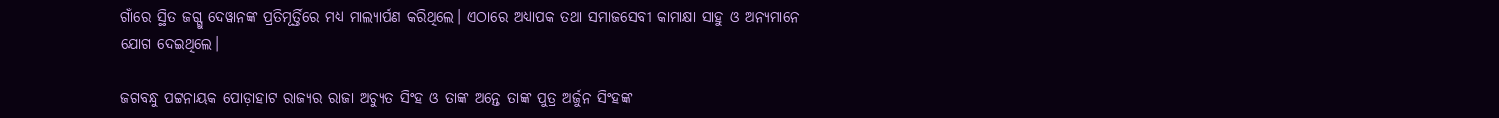ଗାଁରେ ସ୍ଥିତ ଜଗ୍ଗୁ ଦେୱାନଙ୍କ ପ୍ରତିମୂର୍ତ୍ତିରେ ମଧ୍ୟ ମାଲ୍ୟାର୍ପଣ କରିଥିଲେ। ଏଠାରେ ଅଧ୍ୟାପକ ତଥା ସମାଜସେବୀ କାମାକ୍ଷା ସାହୁ ଓ ଅନ୍ୟମାନେ ଯୋଗ ଦେଇଥିଲେ।

ଜଗବନ୍ଧୁ ପଟ୍ଟନାୟକ ପୋଡ଼ାହାଟ ରାଜ୍ୟର ରାଜା ଅଚ୍ୟୁତ ସିଂହ ଓ ତାଙ୍କ ଅନ୍ତେ ତାଙ୍କ ପୁତ୍ର ଅର୍ଜୁନ ସିଂହଙ୍କ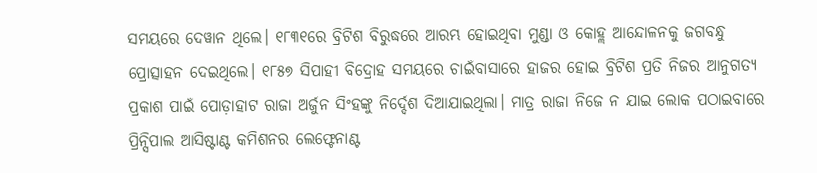ସମୟରେ ଦେୱାନ ଥିଲେ। ୧୮୩୧ରେ ବ୍ରିଟିଶ ବିରୁଦ୍ଧରେ ଆରମ୍ଭ ହୋଇଥିବା ମୁଣ୍ଡା ଓ କୋହ୍ଲ ଆନ୍ଦୋଳନକୁ ଜଗବନ୍ଧୁ ପ୍ରୋତ୍ସାହନ ଦେଇଥିଲେ। ୧୮୫୭ ସିପାହୀ ବିଦ୍ରୋହ ସମୟରେ ଚାଇଁବାସାରେ ହାଜର ହୋଇ ବ୍ରିଟିଶ ପ୍ରତି ନିଜର ଆନୁଗତ୍ୟ ପ୍ରକାଶ ପାଇଁ ପୋଡ଼ାହାଟ ରାଜା ଅର୍ଜୁନ ସିଂହଙ୍କୁ ନିର୍ଦ୍ଦେଶ ଦିଆଯାଇଥିଲା। ମାତ୍ର ରାଜା ନିଜେ ନ ଯାଇ ଲୋକ ପଠାଇବାରେ ପ୍ରିନ୍ସିପାଲ ଆସିଷ୍ଟାଣ୍ଟ କମିଶନର ଲେଫ୍ଟେନାଣ୍ଟ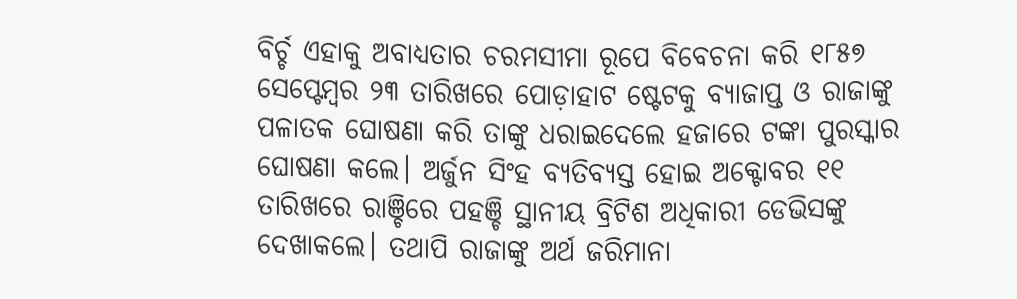ବିର୍ଚ୍ଚ ଏହାକୁ ଅବାଧ୍ୟତାର ଚରମସୀମା ରୂପେ ବିବେଚନା କରି ୧୮୫୭ ସେପ୍ଟେମ୍ବର ୨୩ ତାରିଖରେ ପୋଡ଼ାହାଟ ଷ୍ଟେଟକୁ ବ୍ୟାଜାପ୍ତ ଓ ରାଜାଙ୍କୁ ପଳାତକ ଘୋଷଣା କରି ତାଙ୍କୁ ଧରାଇଦେଲେ ହଜାରେ ଟଙ୍କା ପୁରସ୍କାର ଘୋଷଣା କଲେ। ଅର୍ଜୁନ ସିଂହ ବ୍ୟତିବ୍ୟସ୍ତ ହୋଇ ଅକ୍ଟୋବର ୧୧ ତାରିଖରେ ରାଞ୍ଚିରେ ପହଞ୍ଚି ସ୍ଥାନୀୟ ବ୍ରିଟିଶ ଅଧିକାରୀ ଡେଭିସଙ୍କୁ ଦେଖାକଲେ। ତଥାପି ରାଜାଙ୍କୁ ଅର୍ଥ ଜରିମାନା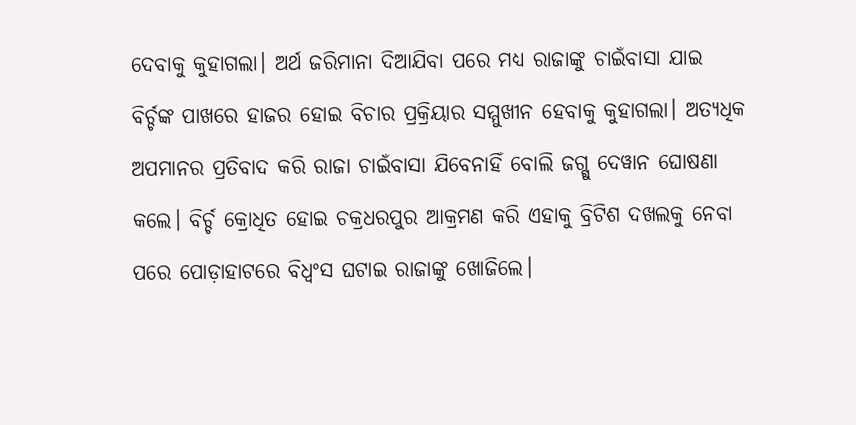ଦେବାକୁ କୁହାଗଲା। ଅର୍ଥ ଜରିମାନା ଦିଆଯିବା ପରେ ମଧ୍ୟ ରାଜାଙ୍କୁ ଚାଇଁବାସା ଯାଇ ବିର୍ଚ୍ଚଙ୍କ ପାଖରେ ହାଜର ହୋଇ ବିଚାର ପ୍ରକ୍ରିୟାର ସମ୍ମୁଖୀନ ହେବାକୁ କୁହାଗଲା। ଅତ୍ୟଧିକ ଅପମାନର ପ୍ରତିବାଦ କରି ରାଜା ଚାଇଁବାସା ଯିବେନାହିଁ ବୋଲି ଜଗ୍ଗୁ ଦେୱାନ ଘୋଷଣା କଲେ। ବିର୍ଚ୍ଚ କ୍ରୋଧିତ ହୋଇ ଚକ୍ରଧରପୁର ଆକ୍ରମଣ କରି ଏହାକୁ ବ୍ରିଟିଶ ଦଖଲକୁ ନେବା ପରେ ପୋଡ଼ାହାଟରେ ବିଧ୍ୱଂସ ଘଟାଇ ରାଜାଙ୍କୁ ଖୋଜିଲେ।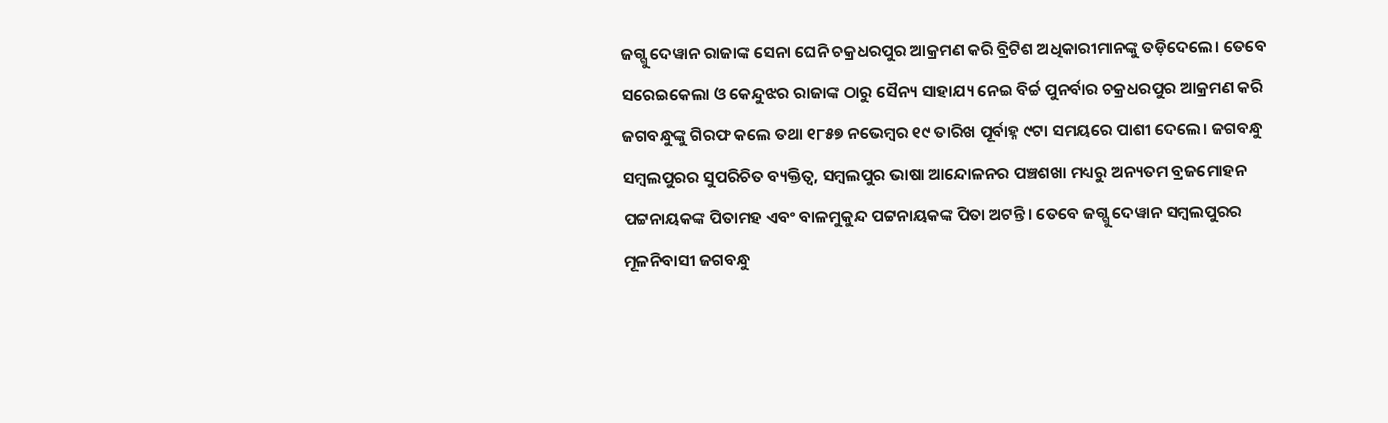ଜଗ୍ଗୁ ଦେୱାନ ରାଜାଙ୍କ ସେନା ଘେନି ଚକ୍ରଧରପୁର ଆକ୍ରମଣ କରି ବ୍ରିଟିଶ ଅଧିକାରୀମାନଙ୍କୁ ତଡ଼ିଦେଲେ। ତେବେ ସରେଇକେଲା ଓ କେନ୍ଦୁଝର ରାଜାଙ୍କ ଠାରୁ ସୈନ୍ୟ ସାହାଯ୍ୟ ନେଇ ବିର୍ଚ୍ଚ ପୁନର୍ବାର ଚକ୍ରଧରପୁର ଆକ୍ରମଣ କରି ଜଗବନ୍ଧୁଙ୍କୁ ଗିରଫ କଲେ ତଥା ୧୮୫୭ ନଭେମ୍ବର ୧୯ ତାରିଖ ପୂର୍ବାହ୍ନ ୯ଟା ସମୟରେ ପାଶୀ ଦେଲେ। ଜଗବନ୍ଧୁ ସମ୍ବଲପୁରର ସୁପରିଚିତ ବ୍ୟକ୍ତିତ୍ୱ, ସମ୍ବଲପୁର ଭାଷା ଆନ୍ଦୋଳନର ପଞ୍ଚଶଖା ମଧ୍ୟରୁ ଅନ୍ୟତମ ବ୍ରଜମୋହନ ପଟ୍ଟନାୟକଙ୍କ ପିତାମହ ଏବଂ ବାଳମୁକୁନ୍ଦ ପଟ୍ଟନାୟକଙ୍କ ପିତା ଅଟନ୍ତି। ତେବେ ଜଗ୍ଗୁ ଦେୱାନ ସମ୍ବଲପୁରର ମୂଳନିବାସୀ ଜଗବନ୍ଧୁ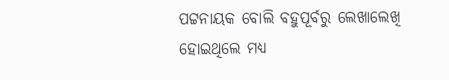ପଟ୍ଟନାୟକ ବୋଲି ବହୁପୂର୍ବରୁ ଲେଖାଲେଖି ହୋଇଥିଲେ ମଧ୍ୟ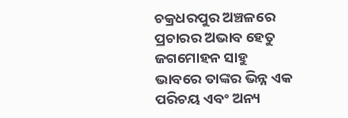ଚକ୍ରଧରପୁର ଅଞ୍ଚଳରେ ପ୍ରଚାରର ଅଭାବ ହେତୁ ଜଗମୋହନ ସାହୁ ଭାବରେ ତାଙ୍କର ଭିନ୍ନ ଏକ ପରିଚୟ ଏବଂ ଅନ୍ୟ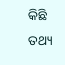କିଛି ତଥ୍ୟ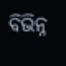ବିଭିନ୍ନ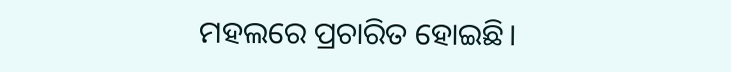ମହଲରେ ପ୍ରଚାରିତ ହୋଇଛି।